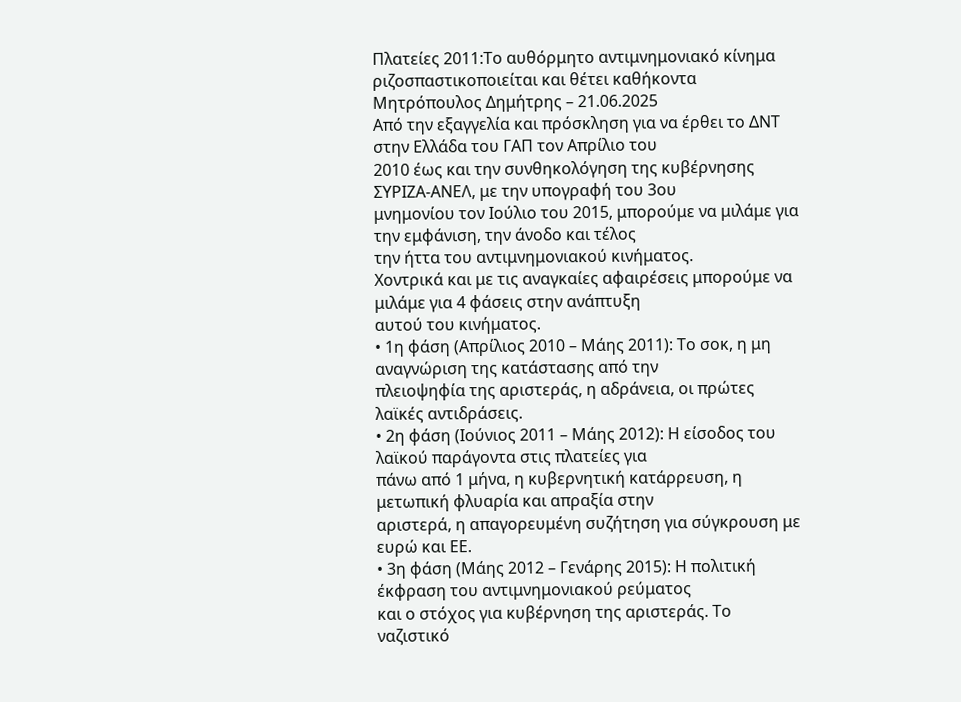Πλατείες 2011:Το αυθόρμητο αντιμνημονιακό κίνημα ριζοσπαστικοποιείται και θέτει καθήκοντα
Μητρόπουλος Δημήτρης – 21.06.2025
Από την εξαγγελία και πρόσκληση για να έρθει το ΔΝΤ στην Ελλάδα του ΓΑΠ τον Απρίλιο του
2010 έως και την συνθηκολόγηση της κυβέρνησης ΣΥΡΙΖΑ-ΑΝΕΛ, με την υπογραφή του 3ου
μνημονίου τον Ιούλιο του 2015, μπορούμε να μιλάμε για την εμφάνιση, την άνοδο και τέλος
την ήττα του αντιμνημονιακού κινήματος.
Χοντρικά και με τις αναγκαίες αφαιρέσεις μπορούμε να μιλάμε για 4 φάσεις στην ανάπτυξη
αυτού του κινήματος.
• 1η φάση (Απρίλιος 2010 – Μάης 2011): Το σοκ, η μη αναγνώριση της κατάστασης από την
πλειοψηφία της αριστεράς, η αδράνεια, οι πρώτες λαϊκές αντιδράσεις.
• 2η φάση (Ιούνιος 2011 – Μάης 2012): Η είσοδος του λαϊκού παράγοντα στις πλατείες για
πάνω από 1 μήνα, η κυβερνητική κατάρρευση, η μετωπική φλυαρία και απραξία στην
αριστερά, η απαγορευμένη συζήτηση για σύγκρουση με ευρώ και ΕΕ.
• 3η φάση (Μάης 2012 – Γενάρης 2015): Η πολιτική έκφραση του αντιμνημονιακού ρεύματος
και ο στόχος για κυβέρνηση της αριστεράς. Το ναζιστικό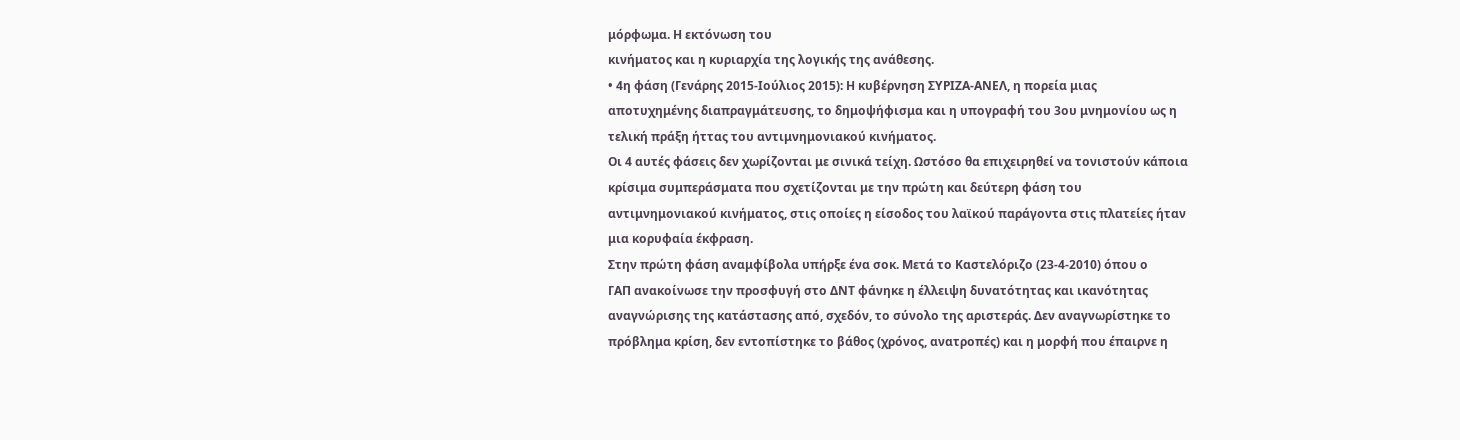μόρφωμα. Η εκτόνωση του
κινήματος και η κυριαρχία της λογικής της ανάθεσης.
• 4η φάση (Γενάρης 2015-Ιούλιος 2015): Η κυβέρνηση ΣΥΡΙΖΑ-ΑΝΕΛ, η πορεία μιας
αποτυχημένης διαπραγμάτευσης, το δημοψήφισμα και η υπογραφή του 3ου μνημονίου ως η
τελική πράξη ήττας του αντιμνημονιακού κινήματος.
Οι 4 αυτές φάσεις δεν χωρίζονται με σινικά τείχη. Ωστόσο θα επιχειρηθεί να τονιστούν κάποια
κρίσιμα συμπεράσματα που σχετίζονται με την πρώτη και δεύτερη φάση του
αντιμνημονιακού κινήματος, στις οποίες η είσοδος του λαϊκού παράγοντα στις πλατείες ήταν
μια κορυφαία έκφραση.
Στην πρώτη φάση αναμφίβολα υπήρξε ένα σοκ. Μετά το Καστελόριζο (23-4-2010) όπου ο
ΓΑΠ ανακοίνωσε την προσφυγή στο ΔΝΤ φάνηκε η έλλειψη δυνατότητας και ικανότητας
αναγνώρισης της κατάστασης από, σχεδόν, το σύνολο της αριστεράς. Δεν αναγνωρίστηκε το
πρόβλημα κρίση, δεν εντοπίστηκε το βάθος (χρόνος, ανατροπές) και η μορφή που έπαιρνε η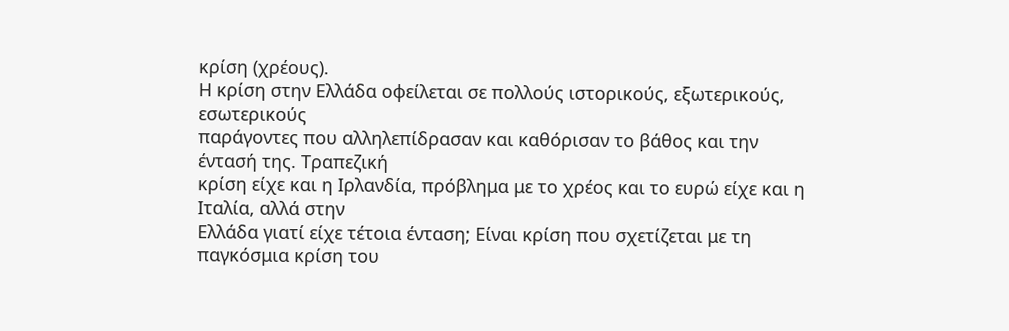κρίση (χρέους).
Η κρίση στην Ελλάδα οφείλεται σε πολλούς ιστορικούς, εξωτερικούς, εσωτερικούς
παράγοντες που αλληλεπίδρασαν και καθόρισαν το βάθος και την έντασή της. Τραπεζική
κρίση είχε και η Ιρλανδία, πρόβλημα με το χρέος και το ευρώ είχε και η Ιταλία, αλλά στην
Ελλάδα γιατί είχε τέτοια ένταση; Είναι κρίση που σχετίζεται με τη παγκόσμια κρίση του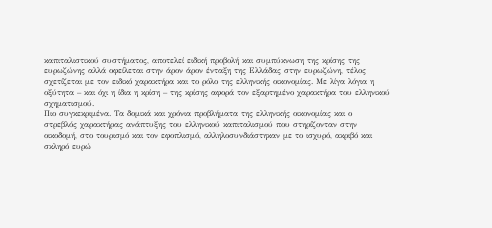καπιταλιστικού συστήματος, αποτελεί ειδική προβολή και συμπύκνωση της κρίσης της
ευρωζώνης αλλά οφείλεται στην άρον άρον ένταξη της Ελλάδας στην ευρωζώνη, τέλος
σχετίζεται με τον ειδικό χαρακτήρα και το ρόλο της ελληνικής οικονομίας. Με λίγα λόγια η
οξύτητα – και όχι η ίδια η κρίση – της κρίσης αφορά τον εξαρτημένο χαρακτήρα του ελληνικού
σχηματισμού.
Πιο συγκεκριμένα. Τα δομικά και χρόνια προβλήματα της ελληνικής οικονομίας και ο
στρεβλός χαρακτήρας ανάπτυξης του ελληνικού καπιταλισμού που στηρίζονταν στην
οικοδομή, στο τουρισμό και τον εφοπλισμό, αλληλοσυνδιάστηκαν με το ισχυρό, ακριβό και
σκληρό ευρώ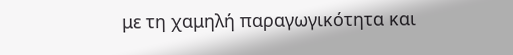με τη χαμηλή παραγωγικότητα και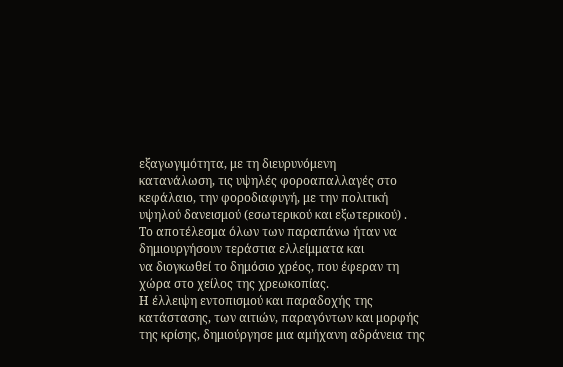εξαγωγιμότητα, με τη διευρυνόμενη
κατανάλωση, τις υψηλές φοροαπαλλαγές στο κεφάλαιο, την φοροδιαφυγή, με την πολιτική
υψηλού δανεισμού (εσωτερικού και εξωτερικού) .
Το αποτέλεσμα όλων των παραπάνω ήταν να δημιουργήσουν τεράστια ελλείμματα και
να διογκωθεί το δημόσιο χρέος, που έφεραν τη χώρα στο χείλος της χρεωκοπίας.
Η έλλειψη εντοπισμού και παραδοχής της κατάστασης, των αιτιών, παραγόντων και μορφής
της κρίσης, δημιούργησε μια αμήχανη αδράνεια της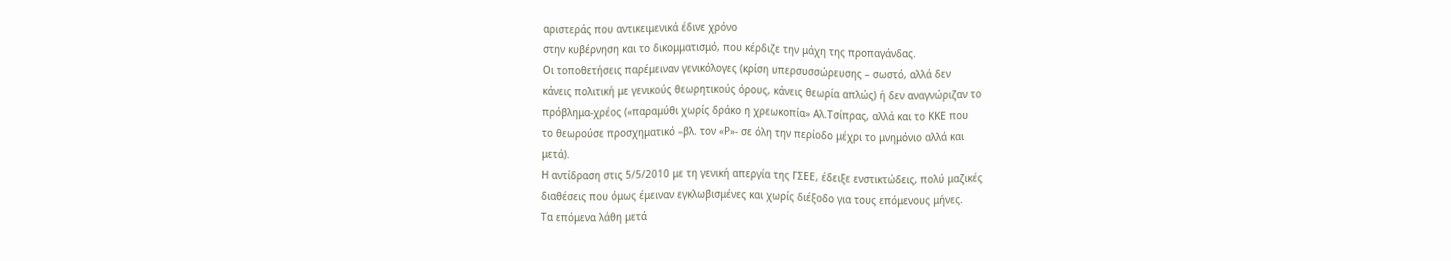αριστεράς που αντικειμενικά έδινε χρόνο
στην κυβέρνηση και το δικομματισμό, που κέρδιζε την μάχη της προπαγάνδας.
Οι τοποθετήσεις παρέμειναν γενικόλογες (κρίση υπερσυσσώρευσης – σωστό, αλλά δεν
κάνεις πολιτική με γενικούς θεωρητικούς όρους, κάνεις θεωρία απλώς) ή δεν αναγνώριζαν το
πρόβλημα-χρέος («παραμύθι χωρίς δράκο η χρεωκοπία» Αλ.Τσίπρας, αλλά και το ΚΚΕ που
το θεωρούσε προσχηματικό –βλ. τον «Ρ»- σε όλη την περίοδο μέχρι το μνημόνιο αλλά και
μετά).
Η αντίδραση στις 5/5/2010 με τη γενική απεργία της ΓΣΕΕ, έδειξε ενστικτώδεις, πολύ μαζικές
διαθέσεις που όμως έμειναν εγκλωβισμένες και χωρίς διέξοδο για τους επόμενους μήνες.
Τα επόμενα λάθη μετά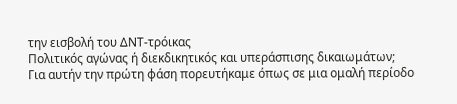την εισβολή του ΔΝΤ-τρόικας
Πολιτικός αγώνας ή διεκδικητικός και υπεράσπισης δικαιωμάτων;
Για αυτήν την πρώτη φάση πορευτήκαμε όπως σε μια ομαλή περίοδο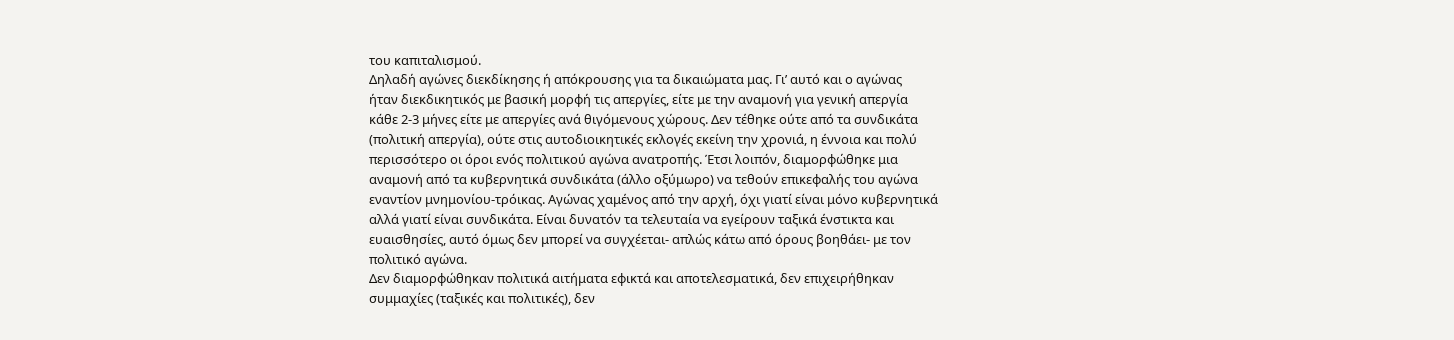του καπιταλισμού.
Δηλαδή αγώνες διεκδίκησης ή απόκρουσης για τα δικαιώματα μας. Γι’ αυτό και ο αγώνας
ήταν διεκδικητικός με βασική μορφή τις απεργίες, είτε με την αναμονή για γενική απεργία
κάθε 2-3 μήνες είτε με απεργίες ανά θιγόμενους χώρους. Δεν τέθηκε ούτε από τα συνδικάτα
(πολιτική απεργία), ούτε στις αυτοδιοικητικές εκλογές εκείνη την χρονιά, η έννοια και πολύ
περισσότερο οι όροι ενός πολιτικού αγώνα ανατροπής. Έτσι λοιπόν, διαμορφώθηκε μια
αναμονή από τα κυβερνητικά συνδικάτα (άλλο οξύμωρο) να τεθούν επικεφαλής του αγώνα
εναντίον μνημονίου-τρόικας. Αγώνας χαμένος από την αρχή, όχι γιατί είναι μόνο κυβερνητικά
αλλά γιατί είναι συνδικάτα. Είναι δυνατόν τα τελευταία να εγείρουν ταξικά ένστικτα και
ευαισθησίες, αυτό όμως δεν μπορεί να συγχέεται- απλώς κάτω από όρους βοηθάει- με τον
πολιτικό αγώνα.
Δεν διαμορφώθηκαν πολιτικά αιτήματα εφικτά και αποτελεσματικά, δεν επιχειρήθηκαν
συμμαχίες (ταξικές και πολιτικές), δεν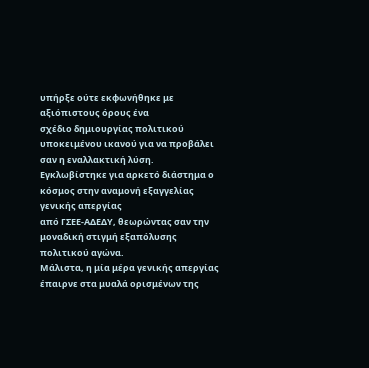υπήρξε ούτε εκφωνήθηκε με αξιόπιστους όρους ένα
σχέδιο δημιουργίας πολιτικού υποκειμένου ικανού για να προβάλει σαν η εναλλακτική λύση.
Εγκλωβίστηκε για αρκετό διάστημα ο κόσμος στην αναμονή εξαγγελίας γενικής απεργίας
από ΓΣΕΕ-ΑΔΕΔΥ, θεωρώντας σαν την μοναδική στιγμή εξαπόλυσης πολιτικού αγώνα.
Μάλιστα, η μία μέρα γενικής απεργίας έπαιρνε στα μυαλά ορισμένων της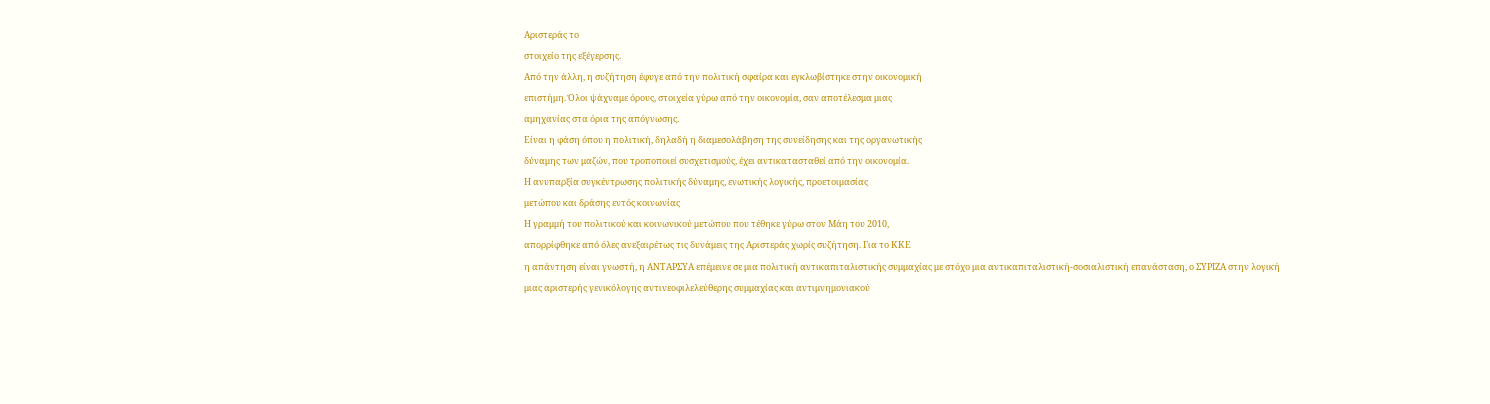Αριστεράς το
στοιχείο της εξέγερσης.
Από την άλλη, η συζήτηση έφυγε από την πολιτική σφαίρα και εγκλωβίστηκε στην οικονομική
επιστήμη. Όλοι ψάχναμε όρους, στοιχεία γύρω από την οικονομία, σαν αποτέλεσμα μιας
αμηχανίας στα όρια της απόγνωσης.
Είναι η φάση όπου η πολιτική, δηλαδή η διαμεσολάβηση της συνείδησης και της οργανωτικής
δύναμης των μαζών, που τροποποιεί συσχετισμούς, έχει αντικατασταθεί από την οικονομία.
Η ανυπαρξία συγκέντρωσης πολιτικής δύναμης, ενωτικής λογικής, προετοιμασίας
μετώπου και δράσης εντός κοινωνίας
Η γραμμή του πολιτικού και κοινωνικού μετώπου που τέθηκε γύρω στον Μάη του 2010,
απορρίφθηκε από όλες ανεξαιρέτως τις δυνάμεις της Αριστεράς χωρίς συζήτηση. Για το ΚΚΕ
η απάντηση είναι γνωστή, η ΑΝΤΑΡΣΥΑ επέμεινε σε μια πολιτική αντικαπιταλιστικής συμμαχίας με στόχο μια αντικαπιταλιστική-σοσιαλιστική επανάσταση, ο ΣΥΡΙΖΑ στην λογική
μιας αριστερής γενικόλογης αντινεοφιλελεύθερης συμμαχίας και αντιμνημονιακού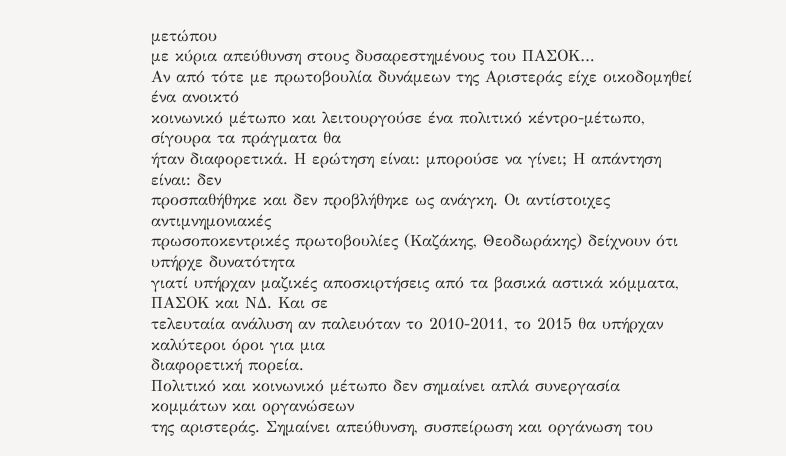μετώπου
με κύρια απεύθυνση στους δυσαρεστημένους του ΠΑΣΟΚ…
Αν από τότε με πρωτοβουλία δυνάμεων της Αριστεράς είχε οικοδομηθεί ένα ανοικτό
κοινωνικό μέτωπο και λειτουργούσε ένα πολιτικό κέντρο-μέτωπο, σίγουρα τα πράγματα θα
ήταν διαφορετικά. Η ερώτηση είναι: μπορούσε να γίνει; Η απάντηση είναι: δεν
προσπαθήθηκε και δεν προβλήθηκε ως ανάγκη. Οι αντίστοιχες αντιμνημονιακές
πρωσοποκεντρικές πρωτοβουλίες (Καζάκης, Θεοδωράκης) δείχνουν ότι υπήρχε δυνατότητα
γιατί υπήρχαν μαζικές αποσκιρτήσεις από τα βασικά αστικά κόμματα, ΠΑΣΟΚ και ΝΔ. Και σε
τελευταία ανάλυση αν παλευόταν το 2010-2011, το 2015 θα υπήρχαν καλύτεροι όροι για μια
διαφορετική πορεία.
Πολιτικό και κοινωνικό μέτωπο δεν σημαίνει απλά συνεργασία κομμάτων και οργανώσεων
της αριστεράς. Σημαίνει απεύθυνση, συσπείρωση και οργάνωση του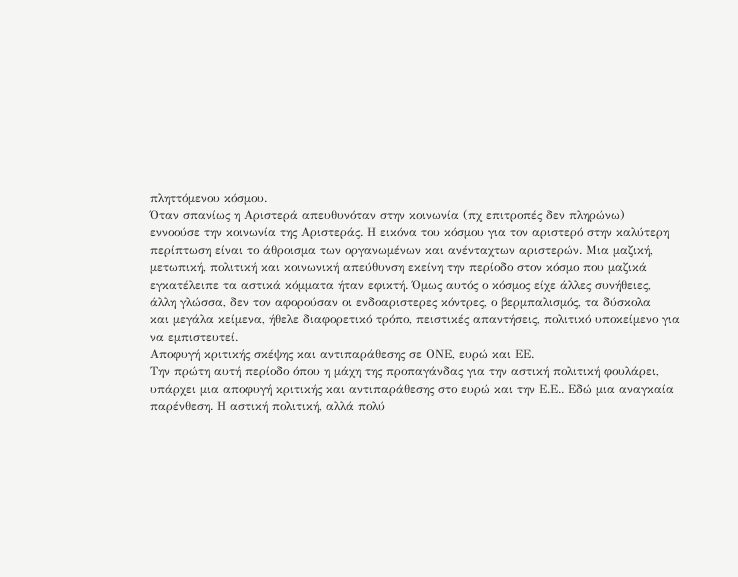πληττόμενου κόσμου.
Όταν σπανίως η Αριστερά απευθυνόταν στην κοινωνία (πχ επιτροπές δεν πληρώνω)
εννοούσε την κοινωνία της Αριστεράς. Η εικόνα του κόσμου για τον αριστερό στην καλύτερη
περίπτωση είναι το άθροισμα των οργανωμένων και ανένταχτων αριστερών. Μια μαζική,
μετωπική, πολιτική και κοινωνική απεύθυνση εκείνη την περίοδο στον κόσμο που μαζικά
εγκατέλειπε τα αστικά κόμματα ήταν εφικτή. Όμως αυτός ο κόσμος είχε άλλες συνήθειες,
άλλη γλώσσα, δεν τον αφορούσαν οι ενδοαριστερες κόντρες, ο βερμπαλισμός, τα δύσκολα
και μεγάλα κείμενα, ήθελε διαφορετικό τρόπο, πειστικές απαντήσεις, πολιτικό υποκείμενο για
να εμπιστευτεί.
Αποφυγή κριτικής σκέψης και αντιπαράθεσης σε ΟΝΕ, ευρώ και ΕΕ.
Την πρώτη αυτή περίοδο όπου η μάχη της προπαγάνδας για την αστική πολιτική φουλάρει,
υπάρχει μια αποφυγή κριτικής και αντιπαράθεσης στο ευρώ και την Ε.Ε.. Εδώ μια αναγκαία
παρένθεση. Η αστική πολιτική, αλλά πολύ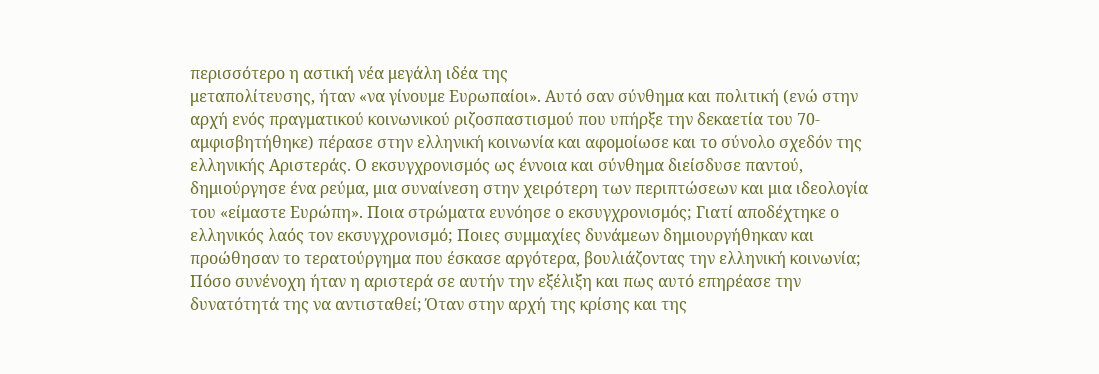περισσότερο η αστική νέα μεγάλη ιδέα της
μεταπολίτευσης, ήταν «να γίνουμε Ευρωπαίοι». Αυτό σαν σύνθημα και πολιτική (ενώ στην
αρχή ενός πραγματικού κοινωνικού ριζοσπαστισμού που υπήρξε την δεκαετία του 70-
αμφισβητήθηκε) πέρασε στην ελληνική κοινωνία και αφομοίωσε και το σύνολο σχεδόν της
ελληνικής Αριστεράς. Ο εκσυγχρονισμός ως έννοια και σύνθημα διείσδυσε παντού,
δημιούργησε ένα ρεύμα, μια συναίνεση στην χειρότερη των περιπτώσεων και μια ιδεολογία
του «είμαστε Ευρώπη». Ποια στρώματα ευνόησε ο εκσυγχρονισμός; Γιατί αποδέχτηκε ο
ελληνικός λαός τον εκσυγχρονισμό; Ποιες συμμαχίες δυνάμεων δημιουργήθηκαν και
προώθησαν το τερατούργημα που έσκασε αργότερα, βουλιάζοντας την ελληνική κοινωνία;
Πόσο συνένοχη ήταν η αριστερά σε αυτήν την εξέλιξη και πως αυτό επηρέασε την
δυνατότητά της να αντισταθεί; Όταν στην αρχή της κρίσης και της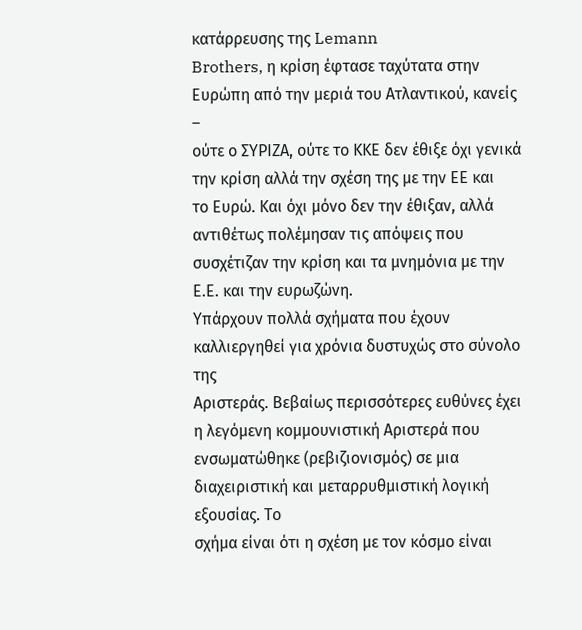κατάρρευσης της Lemann
Brothers, η κρίση έφτασε ταχύτατα στην Ευρώπη από την μεριά του Ατλαντικού, κανείς –
ούτε ο ΣΥΡΙΖΑ, ούτε το ΚΚΕ δεν έθιξε όχι γενικά την κρίση αλλά την σχέση της με την ΕΕ και
το Ευρώ. Και όχι μόνο δεν την έθιξαν, αλλά αντιθέτως πολέμησαν τις απόψεις που
συσχέτιζαν την κρίση και τα μνημόνια με την Ε.Ε. και την ευρωζώνη.
Υπάρχουν πολλά σχήματα που έχουν καλλιεργηθεί για χρόνια δυστυχώς στο σύνολο της
Αριστεράς. Βεβαίως περισσότερες ευθύνες έχει η λεγόμενη κομμουνιστική Αριστερά που
ενσωματώθηκε (ρεβιζιονισμός) σε μια διαχειριστική και μεταρρυθμιστική λογική εξουσίας. Το
σχήμα είναι ότι η σχέση με τον κόσμο είναι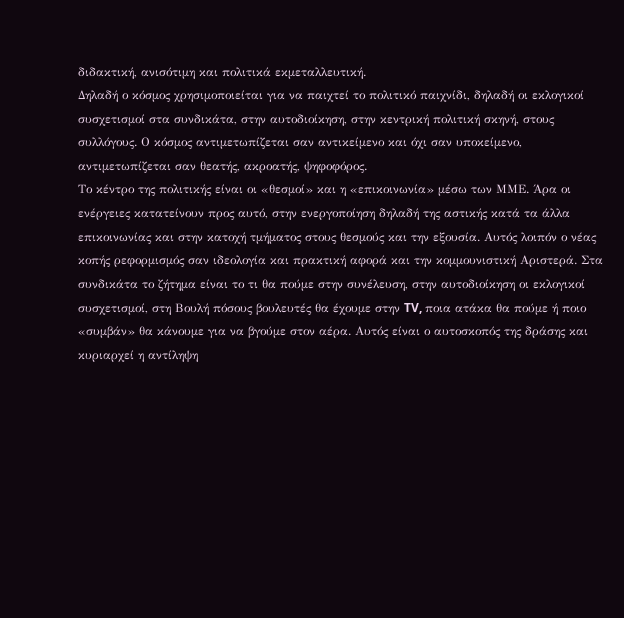διδακτική, ανισότιμη και πολιτικά εκμεταλλευτική.
Δηλαδή ο κόσμος χρησιμοποιείται για να παιχτεί το πολιτικό παιχνίδι, δηλαδή οι εκλογικοί
συσχετισμοί στα συνδικάτα, στην αυτοδιοίκηση, στην κεντρική πολιτική σκηνή, στους συλλόγους. Ο κόσμος αντιμετωπίζεται σαν αντικείμενο και όχι σαν υποκείμενο,
αντιμετωπίζεται σαν θεατής, ακροατής, ψηφοφόρος.
Το κέντρο της πολιτικής είναι οι «θεσμοί» και η «επικοινωνία» μέσω των ΜΜΕ. Άρα οι
ενέργειες κατατείνουν προς αυτό, στην ενεργοποίηση δηλαδή της αστικής κατά τα άλλα
επικοινωνίας και στην κατοχή τμήματος στους θεσμούς και την εξουσία. Αυτός λοιπόν ο νέας
κοπής ρεφορμισμός σαν ιδεολογία και πρακτική αφορά και την κομμουνιστική Αριστερά. Στα
συνδικάτα το ζήτημα είναι το τι θα πούμε στην συνέλευση, στην αυτοδιοίκηση οι εκλογικοί
συσχετισμοί, στη Βουλή πόσους βουλευτές θα έχουμε στην TV, ποια ατάκα θα πούμε ή ποιο
«συμβάν» θα κάνουμε για να βγούμε στον αέρα. Αυτός είναι ο αυτοσκοπός της δράσης και
κυριαρχεί η αντίληψη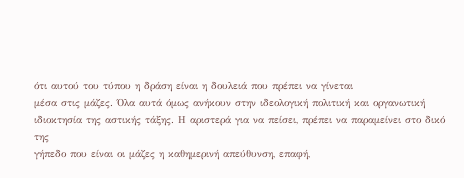ότι αυτού του τύπου η δράση είναι η δουλειά που πρέπει να γίνεται
μέσα στις μάζες. Όλα αυτά όμως ανήκουν στην ιδεολογική πολιτική και οργανωτική
ιδιοκτησία της αστικής τάξης. Η αριστερά για να πείσει, πρέπει να παραμείνει στο δικό της
γήπεδο που είναι οι μάζες η καθημερινή απεύθυνση, επαφή,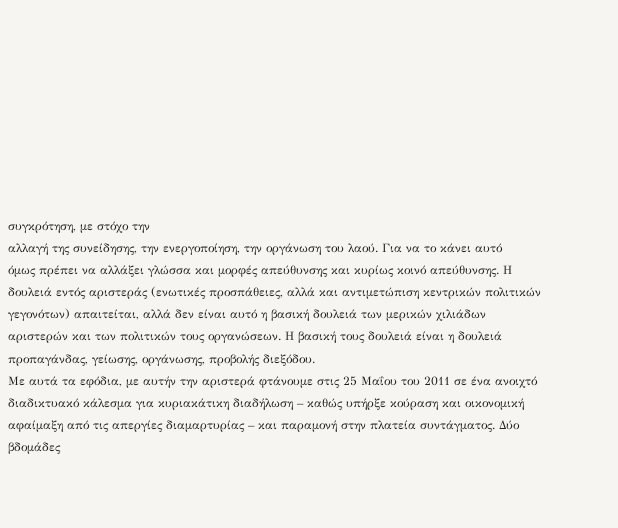συγκρότηση, με στόχο την
αλλαγή της συνείδησης, την ενεργοποίηση, την οργάνωση του λαού. Για να το κάνει αυτό
όμως πρέπει να αλλάξει γλώσσα και μορφές απεύθυνσης και κυρίως κοινό απεύθυνσης. Η
δουλειά εντός αριστεράς (ενωτικές προσπάθειες, αλλά και αντιμετώπιση κεντρικών πολιτικών
γεγονότων) απαιτείται, αλλά δεν είναι αυτό η βασική δουλειά των μερικών χιλιάδων
αριστερών και των πολιτικών τους οργανώσεων. Η βασική τους δουλειά είναι η δουλειά
προπαγάνδας, γείωσης, οργάνωσης, προβολής διεξόδου.
Με αυτά τα εφόδια, με αυτήν την αριστερά φτάνουμε στις 25 Μαΐου του 2011 σε ένα ανοιχτό
διαδικτυακό κάλεσμα για κυριακάτικη διαδήλωση – καθώς υπήρξε κούραση και οικονομική
αφαίμαξη από τις απεργίες διαμαρτυρίας – και παραμονή στην πλατεία συντάγματος. Δύο
βδομάδες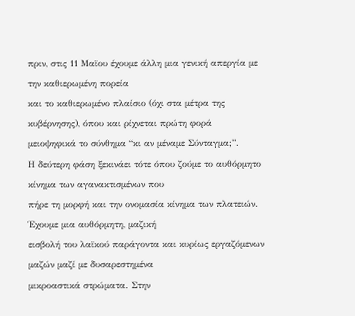πριν, στις 11 Μαϊου έχουμε άλλη μια γενική απεργία με την καθιερωμένη πορεία
και το καθιερωμένο πλαίσιο (όχι στα μέτρα της κυβέρνησης), όπου και ρίχνεται πρώτη φορά
μειοψηφικά το σύνθημα “κι αν μέναμε Σύνταγμα;”.
Η δεύτερη φάση ξεκινάει τότε όπου ζούμε το αυθόρμητο κίνημα των αγανακτισμένων που
πήρε τη μορφή και την ονομασία κίνημα των πλατειών. Έχουμε μια αυθόρμητη, μαζική
εισβολή του λαϊκού παράγοντα και κυρίως εργαζόμενων μαζών μαζί με δυσαρεστημένα
μικροαστικά στρώματα. Στην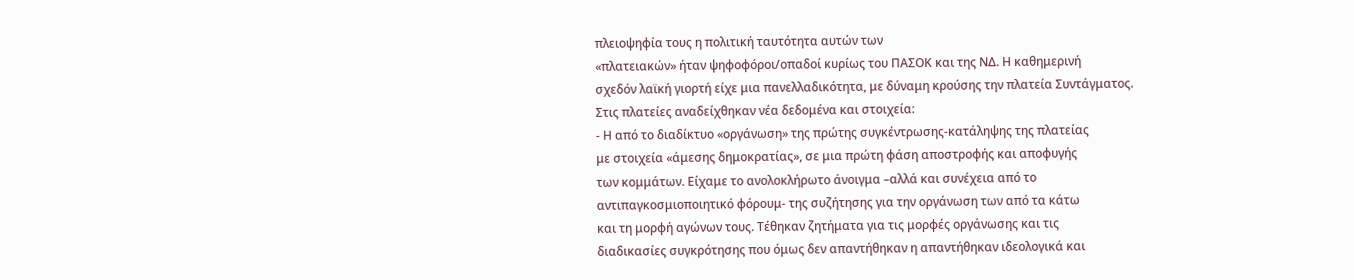πλειοψηφία τους η πολιτική ταυτότητα αυτών των
«πλατειακών» ήταν ψηφοφόροι/οπαδοί κυρίως του ΠΑΣΟΚ και της ΝΔ. Η καθημερινή
σχεδόν λαϊκή γιορτή είχε μια πανελλαδικότητα, με δύναμη κρούσης την πλατεία Συντάγματος.
Στις πλατείες αναδείχθηκαν νέα δεδομένα και στοιχεία:
- Η από το διαδίκτυο «οργάνωση» της πρώτης συγκέντρωσης-κατάληψης της πλατείας
με στοιχεία «άμεσης δημοκρατίας», σε μια πρώτη φάση αποστροφής και αποφυγής
των κομμάτων. Είχαμε το ανολοκλήρωτο άνοιγμα –αλλά και συνέχεια από το
αντιπαγκοσμιοποιητικό φόρουμ- της συζήτησης για την οργάνωση των από τα κάτω
και τη μορφή αγώνων τους. Τέθηκαν ζητήματα για τις μορφές οργάνωσης και τις
διαδικασίες συγκρότησης που όμως δεν απαντήθηκαν η απαντήθηκαν ιδεολογικά και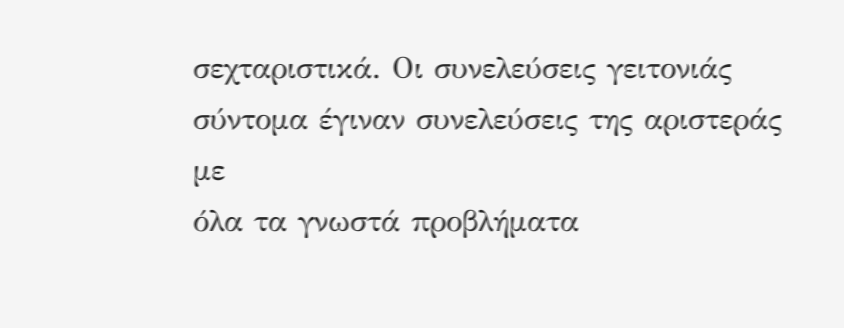σεχταριστικά. Οι συνελεύσεις γειτονιάς σύντομα έγιναν συνελεύσεις της αριστεράς με
όλα τα γνωστά προβλήματα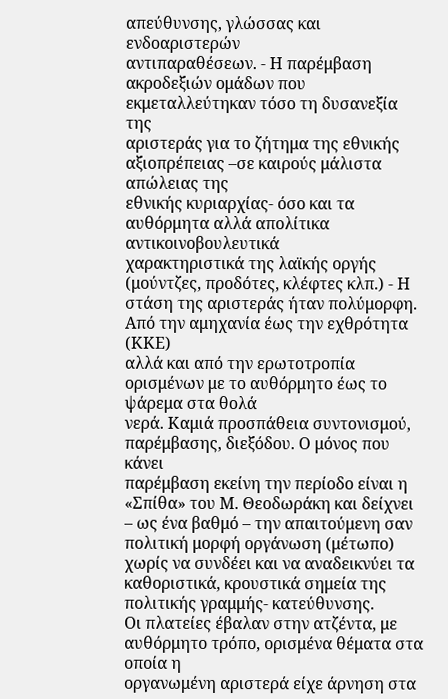απεύθυνσης, γλώσσας και ενδοαριστερών
αντιπαραθέσεων. - Η παρέμβαση ακροδεξιών ομάδων που εκμεταλλεύτηκαν τόσο τη δυσανεξία της
αριστεράς για το ζήτημα της εθνικής αξιοπρέπειας –σε καιρούς μάλιστα απώλειας της
εθνικής κυριαρχίας- όσο και τα αυθόρμητα αλλά απολίτικα αντικοινοβουλευτικά
χαρακτηριστικά της λαϊκής οργής (μούντζες, προδότες, κλέφτες κλπ.) - Η στάση της αριστεράς ήταν πολύμορφη. Από την αμηχανία έως την εχθρότητα (ΚΚΕ)
αλλά και από την ερωτοτροπία ορισμένων με το αυθόρμητο έως το ψάρεμα στα θολά
νερά. Καμιά προσπάθεια συντονισμού, παρέμβασης, διεξόδου. Ο μόνος που κάνει
παρέμβαση εκείνη την περίοδο είναι η «Σπίθα» του Μ. Θεοδωράκη και δείχνει – ως ένα βαθμό – την απαιτούμενη σαν πολιτική μορφή οργάνωση (μέτωπο) χωρίς να συνδέει και να αναδεικνύει τα καθοριστικά, κρουστικά σημεία της πολιτικής γραμμής- κατεύθυνσης.
Οι πλατείες έβαλαν στην ατζέντα, με αυθόρμητο τρόπο, ορισμένα θέματα στα οποία η
οργανωμένη αριστερά είχε άρνηση στα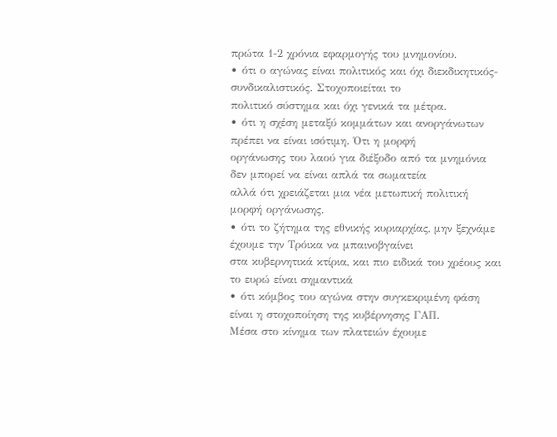πρώτα 1-2 χρόνια εφαρμογής του μνημονίου.
• ότι ο αγώνας είναι πολιτικός και όχι διεκδικητικός-συνδικαλιστικός. Στοχοποιείται το
πολιτικό σύστημα και όχι γενικά τα μέτρα.
• ότι η σχέση μεταξύ κομμάτων και ανοργάνωτων πρέπει να είναι ισότιμη. Ότι η μορφή
οργάνωσης του λαού για διέξοδο από τα μνημόνια δεν μπορεί να είναι απλά τα σωματεία
αλλά ότι χρειάζεται μια νέα μετωπική πολιτική μορφή οργάνωσης.
• ότι το ζήτημα της εθνικής κυριαρχίας, μην ξεχνάμε έχουμε την Τρόικα να μπαινοβγαίνει
στα κυβερνητικά κτίρια, και πιο ειδικά του χρέους και το ευρώ είναι σημαντικά
• ότι κόμβος του αγώνα στην συγκεκριμένη φάση είναι η στοχοποίηση της κυβέρνησης ΓΑΠ.
Μέσα στο κίνημα των πλατειών έχουμε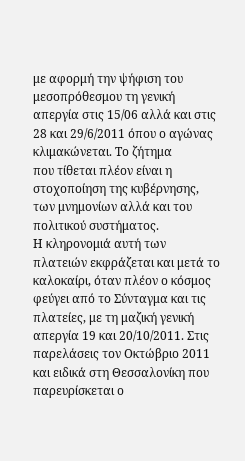με αφορμή την ψήφιση του μεσοπρόθεσμου τη γενική
απεργία στις 15/06 αλλά και στις 28 και 29/6/2011 όπου ο αγώνας κλιμακώνεται. Το ζήτημα
που τίθεται πλέον είναι η στοχοποίηση της κυβέρνησης, των μνημονίων αλλά και του
πολιτικού συστήματος.
Η κληρονομιά αυτή των πλατειών εκφράζεται και μετά το καλοκαίρι, όταν πλέον ο κόσμος
φεύγει από το Σύνταγμα και τις πλατείες, με τη μαζική γενική απεργία 19 και 20/10/2011. Στις
παρελάσεις τον Οκτώβριο 2011 και ειδικά στη Θεσσαλονίκη που παρευρίσκεται ο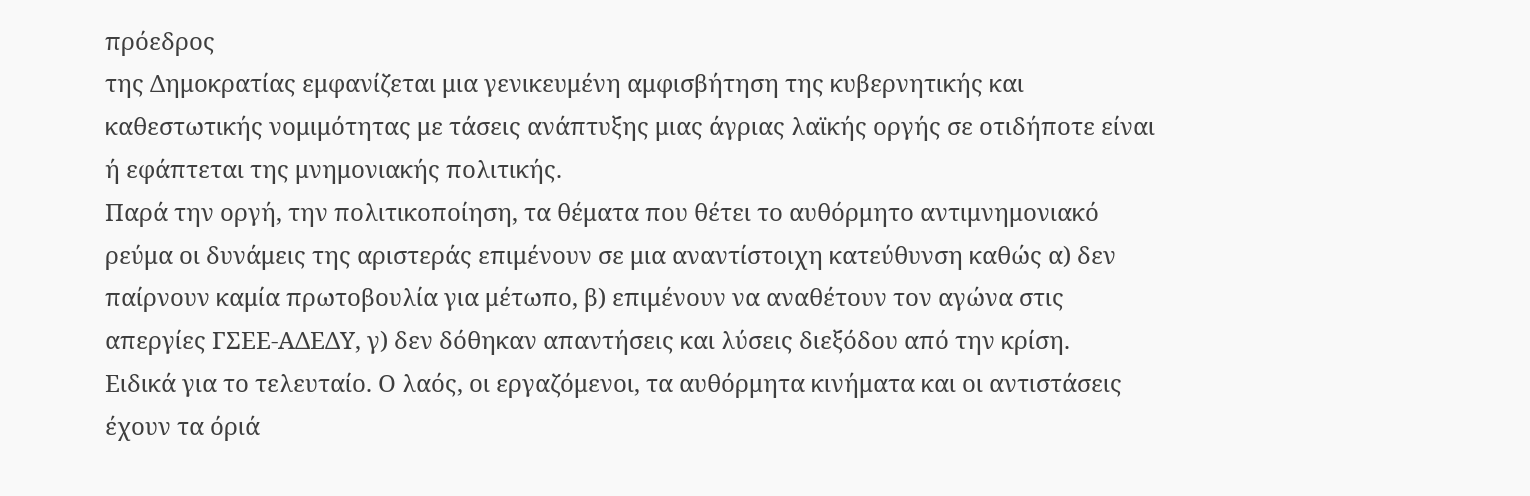πρόεδρος
της Δημοκρατίας εμφανίζεται μια γενικευμένη αμφισβήτηση της κυβερνητικής και
καθεστωτικής νομιμότητας με τάσεις ανάπτυξης μιας άγριας λαϊκής οργής σε οτιδήποτε είναι
ή εφάπτεται της μνημονιακής πολιτικής.
Παρά την οργή, την πολιτικοποίηση, τα θέματα που θέτει το αυθόρμητο αντιμνημονιακό
ρεύμα οι δυνάμεις της αριστεράς επιμένουν σε μια αναντίστοιχη κατεύθυνση καθώς α) δεν
παίρνουν καμία πρωτοβουλία για μέτωπο, β) επιμένουν να αναθέτουν τον αγώνα στις
απεργίες ΓΣΕΕ-ΑΔΕΔΥ, γ) δεν δόθηκαν απαντήσεις και λύσεις διεξόδου από την κρίση.
Ειδικά για το τελευταίο. Ο λαός, οι εργαζόμενοι, τα αυθόρμητα κινήματα και οι αντιστάσεις
έχουν τα όριά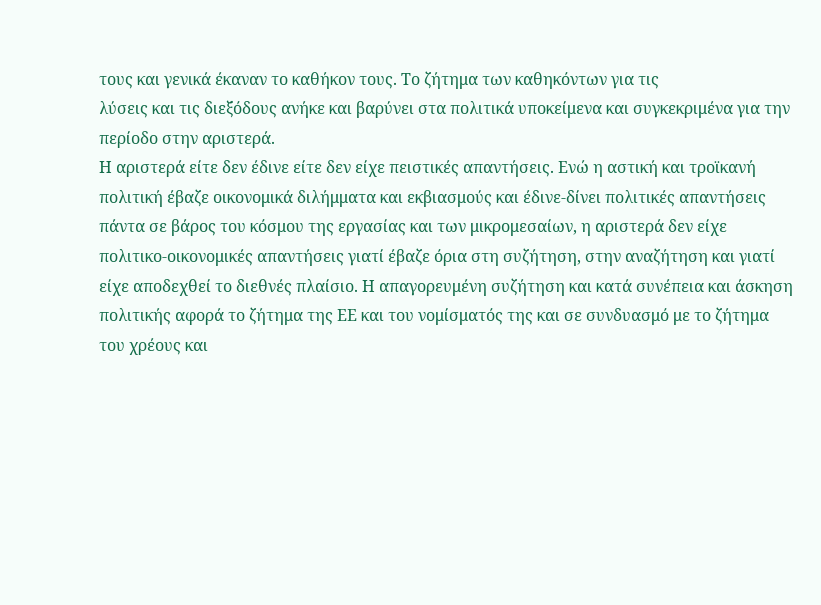τους και γενικά έκαναν το καθήκον τους. Το ζήτημα των καθηκόντων για τις
λύσεις και τις διεξόδους ανήκε και βαρύνει στα πολιτικά υποκείμενα και συγκεκριμένα για την
περίοδο στην αριστερά.
Η αριστερά είτε δεν έδινε είτε δεν είχε πειστικές απαντήσεις. Ενώ η αστική και τροϊκανή
πολιτική έβαζε οικονομικά διλήμματα και εκβιασμούς και έδινε-δίνει πολιτικές απαντήσεις
πάντα σε βάρος του κόσμου της εργασίας και των μικρομεσαίων, η αριστερά δεν είχε
πολιτικο-οικονομικές απαντήσεις γιατί έβαζε όρια στη συζήτηση, στην αναζήτηση και γιατί
είχε αποδεχθεί το διεθνές πλαίσιο. Η απαγορευμένη συζήτηση και κατά συνέπεια και άσκηση
πολιτικής αφορά το ζήτημα της ΕΕ και του νομίσματός της και σε συνδυασμό με το ζήτημα
του χρέους και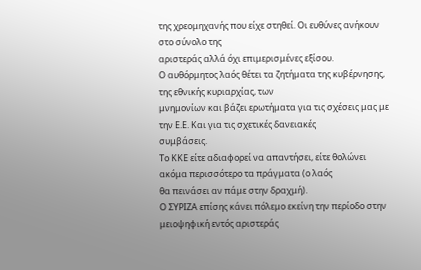της χρεομηχανής που είχε στηθεί. Οι ευθύνες ανήκουν στο σύνολο της
αριστεράς αλλά όχι επιμερισμένες εξίσου.
Ο αυθόρμητος λαός θέτει τα ζητήματα της κυβέρνησης, της εθνικής κυριαρχίας, των
μνημονίων και βάζει ερωτήματα για τις σχέσεις μας με την Ε.Ε. Και για τις σχετικές δανειακές
συμβάσεις.
Το ΚΚΕ είτε αδιαφορεί να απαντήσει, είτε θολώνει ακόμα περισσότερο τα πράγματα (ο λαός
θα πεινάσει αν πάμε στην δραχμή).
Ο ΣΥΡΙΖΑ επίσης κάνει πόλεμο εκείνη την περίοδο στην μειοψηφική εντός αριστεράς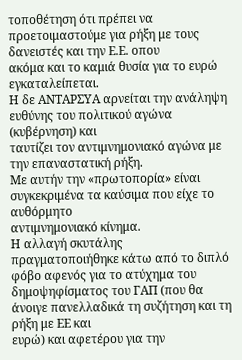τοποθέτηση ότι πρέπει να προετοιμαστούμε για ρήξη με τους δανειστές και την Ε.Ε. οπου
ακόμα και το καμιά θυσία για το ευρώ εγκαταλείπεται.
Η δε ΑΝΤΑΡΣΥΑ αρνείται την ανάληψη ευθύνης του πολιτικού αγώνα (κυβέρνηση) και
ταυτίζει τον αντιμνημονιακό αγώνα με την επαναστατική ρήξη.
Με αυτήν την «πρωτοπορία» είναι συγκεκριμένα τα καύσιμα που είχε το αυθόρμητο
αντιμνημονιακό κίνημα.
Η αλλαγή σκυτάλης πραγματοποιήθηκε κάτω από το διπλό φόβο αφενός για το ατύχημα του
δημοψηφίσματος του ΓΑΠ (που θα άνοιγε πανελλαδικά τη συζήτηση και τη ρήξη με ΕΕ και
ευρώ) και αφετέρου για την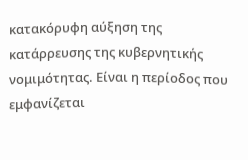κατακόρυφη αύξηση της κατάρρευσης της κυβερνητικής
νομιμότητας. Είναι η περίοδος που εμφανίζεται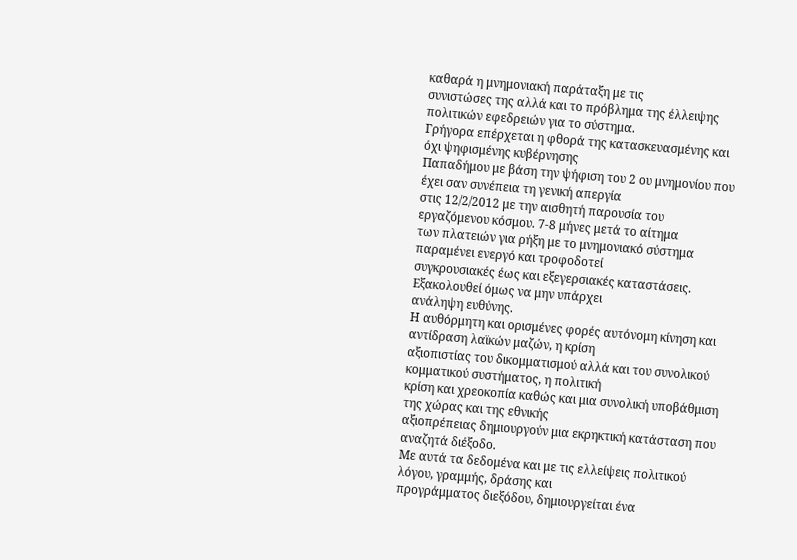καθαρά η μνημονιακή παράταξη με τις
συνιστώσες της αλλά και το πρόβλημα της έλλειψης πολιτικών εφεδρειών για το σύστημα.
Γρήγορα επέρχεται η φθορά της κατασκευασμένης και όχι ψηφισμένης κυβέρνησης
Παπαδήμου με βάση την ψήφιση του 2 ου μνημονίου που έχει σαν συνέπεια τη γενική απεργία
στις 12/2/2012 με την αισθητή παρουσία του εργαζόμενου κόσμου. 7-8 μήνες μετά το αίτημα
των πλατειών για ρήξη με το μνημονιακό σύστημα παραμένει ενεργό και τροφοδοτεί
συγκρουσιακές έως και εξεγερσιακές καταστάσεις. Εξακολουθεί όμως να μην υπάρχει
ανάληψη ευθύνης.
Η αυθόρμητη και ορισμένες φορές αυτόνομη κίνηση και αντίδραση λαϊκών μαζών, η κρίση
αξιοπιστίας του δικομματισμού αλλά και του συνολικού κομματικού συστήματος, η πολιτική
κρίση και χρεοκοπία καθώς και μια συνολική υποβάθμιση της χώρας και της εθνικής
αξιοπρέπειας δημιουργούν μια εκρηκτική κατάσταση που αναζητά διέξοδο.
Με αυτά τα δεδομένα και με τις ελλείψεις πολιτικού λόγου, γραμμής, δράσης και
προγράμματος διεξόδου, δημιουργείται ένα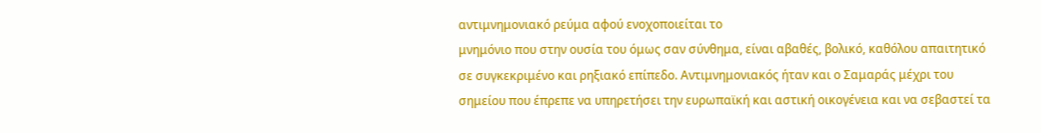αντιμνημονιακό ρεύμα αφού ενοχοποιείται το
μνημόνιο που στην ουσία του όμως σαν σύνθημα, είναι αβαθές, βολικό, καθόλου απαιτητικό
σε συγκεκριμένο και ρηξιακό επίπεδο. Αντιμνημονιακός ήταν και ο Σαμαράς μέχρι του
σημείου που έπρεπε να υπηρετήσει την ευρωπαϊκή και αστική οικογένεια και να σεβαστεί τα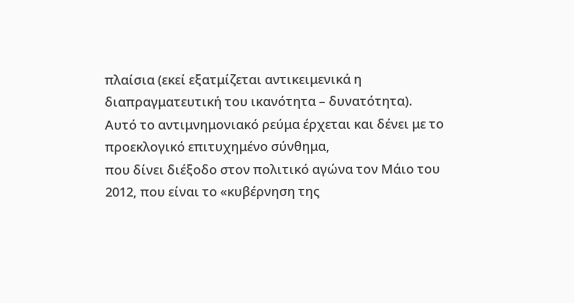πλαίσια (εκεί εξατμίζεται αντικειμενικά η διαπραγματευτική του ικανότητα – δυνατότητα).
Αυτό το αντιμνημονιακό ρεύμα έρχεται και δένει με το προεκλογικό επιτυχημένο σύνθημα,
που δίνει διέξοδο στον πολιτικό αγώνα τον Μάιο του 2012, που είναι το «κυβέρνηση της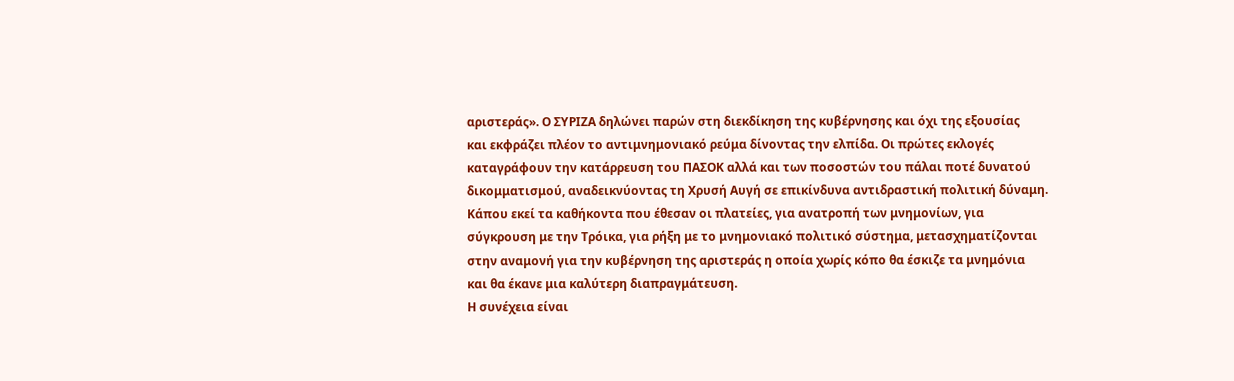αριστεράς». Ο ΣΥΡΙΖΑ δηλώνει παρών στη διεκδίκηση της κυβέρνησης και όχι της εξουσίας
και εκφράζει πλέον το αντιμνημονιακό ρεύμα δίνοντας την ελπίδα. Οι πρώτες εκλογές
καταγράφουν την κατάρρευση του ΠΑΣΟΚ αλλά και των ποσοστών του πάλαι ποτέ δυνατού
δικομματισμού, αναδεικνύοντας τη Χρυσή Αυγή σε επικίνδυνα αντιδραστική πολιτική δύναμη.
Κάπου εκεί τα καθήκοντα που έθεσαν οι πλατείες, για ανατροπή των μνημονίων, για
σύγκρουση με την Τρόικα, για ρήξη με το μνημονιακό πολιτικό σύστημα, μετασχηματίζονται
στην αναμονή για την κυβέρνηση της αριστεράς η οποία χωρίς κόπο θα έσκιζε τα μνημόνια
και θα έκανε μια καλύτερη διαπραγμάτευση.
Η συνέχεια είναι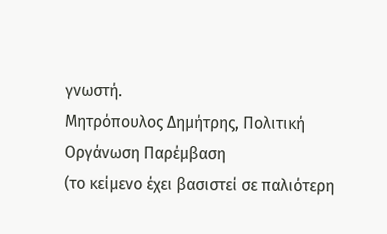γνωστή.
Μητρόπουλος Δημήτρης, Πολιτική Οργάνωση Παρέμβαση
(το κείμενο έχει βασιστεί σε παλιότερη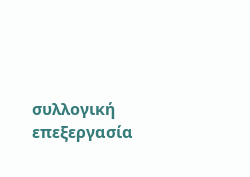συλλογική επεξεργασία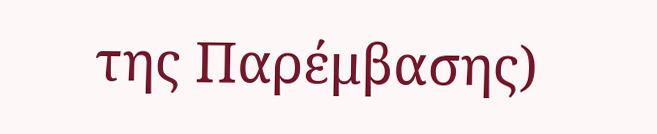της Παρέμβασης)